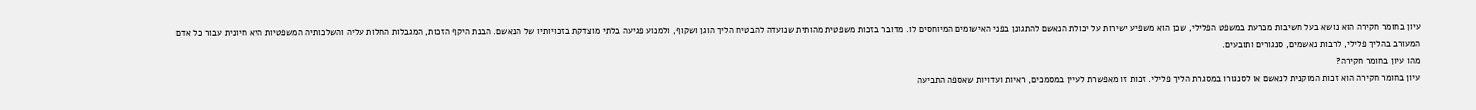עיון בחומר חקירה הוא נושא בעל חשיבות מכרעת במשפט הפלילי, שכן הוא משפיע ישירות על יכולת הנאשם להתגונן בפני האישומים המיוחסים לו. מדובר בזכות משפטית מהותית שנועדה להבטיח הליך הוגן ושקוף, ולמנוע פגיעה בלתי מוצדקת בזכויותיו של הנאשם. הבנת היקף הזכות, המגבלות החלות עליה והשלכותיה המשפטיות היא חיונית עבור כל אדם המעורב בהליך פלילי, לרבות נאשמים, סנגורים ותובעים.
מהו עיון בחומר חקירה?
עיון בחומר חקירה הוא זכות המוקנית לנאשם או לסנגורו במסגרת הליך פלילי. זכות זו מאפשרת לעיין במסמכים, ראיות ועדויות שאספה התביעה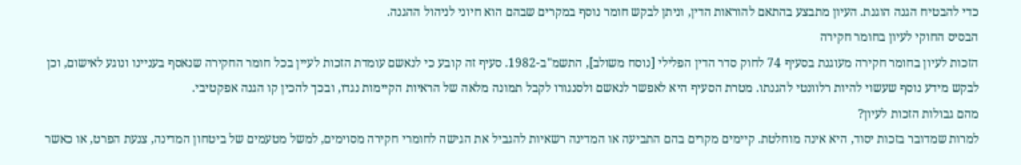כדי להבטיח הגנה הוגנת. העיון מתבצע בהתאם להוראות הדין, וניתן לבקש חומר נוסף במקרים שבהם הוא חיוני לניהול ההגנה.
הבסיס החוקי לעיון בחומר חקירה
הזכות לעיון בחומר חקירה מעוגנת בסעיף 74 לחוק סדר הדין הפלילי [נוסח משולב], התשמ"ב-1982. סעיף זה קובע כי לנאשם עומדת הזכות לעיין בכל חומר החקירה שנאסף בעניינו ונוגע לאישום, וכן לבקש מידע נוסף שעשוי להיות רלוונטי להגנתו. מטרת הסעיף היא לאפשר לנאשם ולסנגורו לקבל תמונה מלאה של הראיות הקיימות נגדו, ובכך להכין קו הגנה אפקטיבי.
מהם גבולות הזכות לעיון?
למרות שמדובר בזכות יסוד, היא אינה מוחלטת. קיימים מקרים בהם התביעה או המדינה רשאיות להגביל את הגישה לחומרי חקירה מסוימים, למשל מטעמים של ביטחון המדינה, צנעת הפרט, או כאשר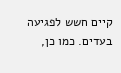קיים חשש לפגיעה בעדים. כמו כן,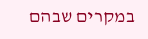במקרים שבהם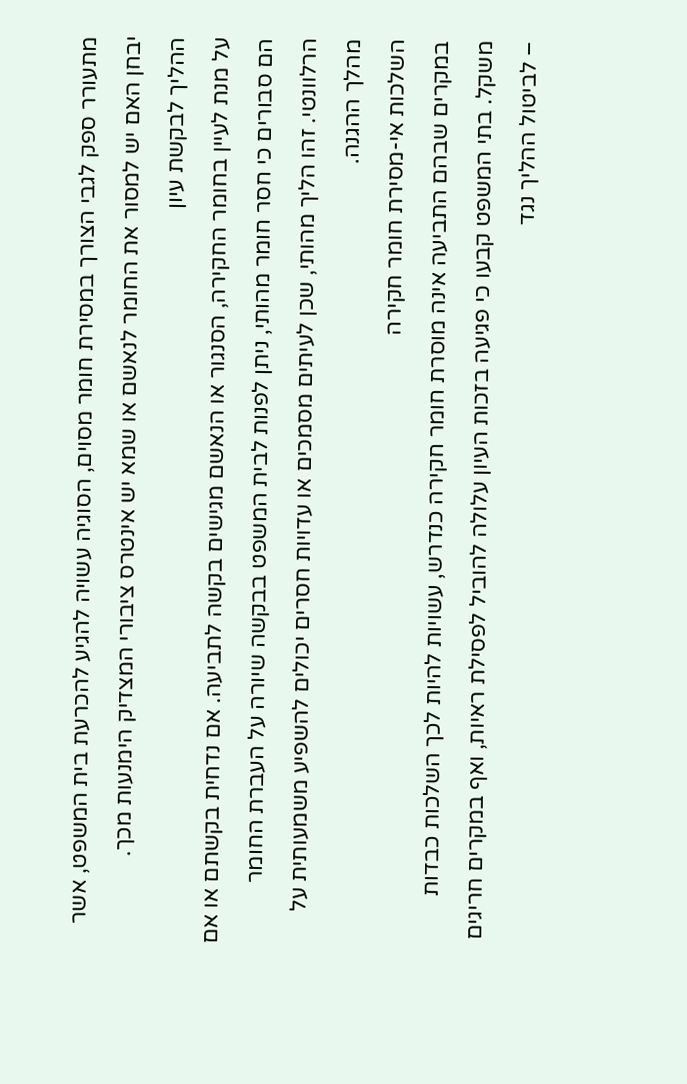מתעורר ספק לגבי הצורך במסירת חומר מסוים, הסוגיה עשויה להגיע להכרעת בית המשפט, אשר יבחן האם יש למסור את החומר לנאשם או שמא יש אינטרס ציבורי המצדיק הימנעות מכך.
ההליך לבקשת עיון
על מנת לעיין בחומר החקירה, הסנגור או הנאשם מגישים בקשה לתביעה. אם נדחית בקשתם או אם הם סבורים כי חסר חומר מהותי, ניתן לפנות לבית המשפט בבקשה שיורה על העברת החומר הרלוונטי. זהו הליך מהותי, שכן לעיתים מסמכים או עדויות חסרים יכולים להשפיע משמעותית על מהלך ההגנה.
השלכות אי-מסירת חומר חקירה
במקרים שבהם התביעה אינה מוסרת חומר חקירה כנדרש, עשויות להיות לכך השלכות כבדות משקל. בתי המשפט קבעו כי פגיעה בזכות העיון עלולה להוביל לפסילת ראיות, ואף במקרים חריגים – לביטול ההליך נגד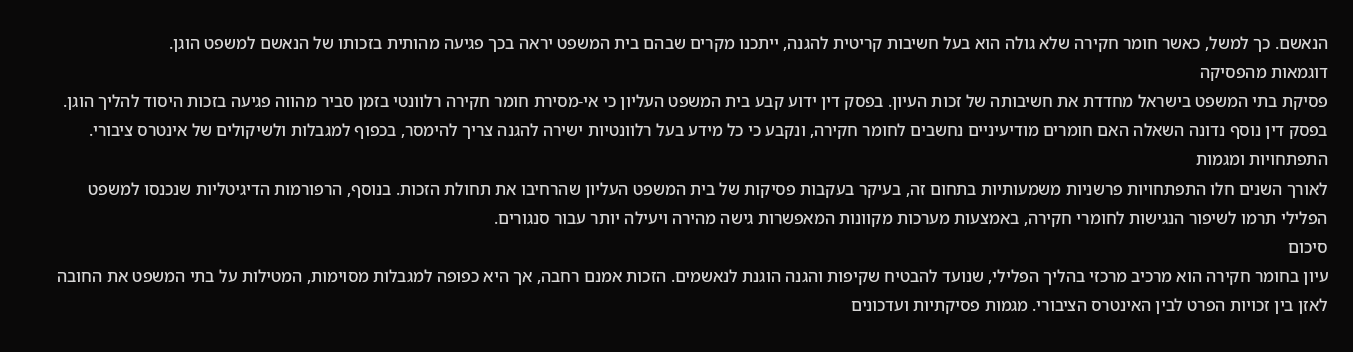הנאשם. כך למשל, כאשר חומר חקירה שלא גולה הוא בעל חשיבות קריטית להגנה, ייתכנו מקרים שבהם בית המשפט יראה בכך פגיעה מהותית בזכותו של הנאשם למשפט הוגן.
דוגמאות מהפסיקה
פסיקת בתי המשפט בישראל מחדדת את חשיבותה של זכות העיון. בפסק דין ידוע קבע בית המשפט העליון כי אי-מסירת חומר חקירה רלוונטי בזמן סביר מהווה פגיעה בזכות היסוד להליך הוגן. בפסק דין נוסף נדונה השאלה האם חומרים מודיעיניים נחשבים לחומר חקירה, ונקבע כי כל מידע בעל רלוונטיות ישירה להגנה צריך להימסר, בכפוף למגבלות ולשיקולים של אינטרס ציבורי.
התפתחויות ומגמות
לאורך השנים חלו התפתחויות פרשניות משמעותיות בתחום זה, בעיקר בעקבות פסיקות של בית המשפט העליון שהרחיבו את תחולת הזכות. בנוסף, הרפורמות הדיגיטליות שנכנסו למשפט הפלילי תרמו לשיפור הנגישות לחומרי חקירה, באמצעות מערכות מקוונות המאפשרות גישה מהירה ויעילה יותר עבור סנגורים.
סיכום
עיון בחומר חקירה הוא מרכיב מרכזי בהליך הפלילי, שנועד להבטיח שקיפות והגנה הוגנת לנאשמים. הזכות אמנם רחבה, אך היא כפופה למגבלות מסוימות, המטילות על בתי המשפט את החובה לאזן בין זכויות הפרט לבין האינטרס הציבורי. מגמות פסיקתיות ועדכונים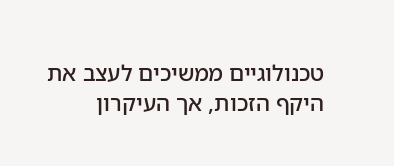טכנולוגיים ממשיכים לעצב את היקף הזכות, אך העיקרון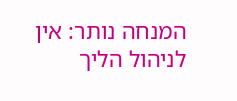המנחה נותר: אין לניהול הליך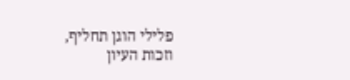פלילי הוגן תחליף, וזכות העיון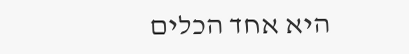היא אחד הכלים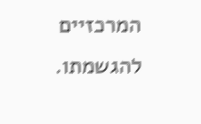המרכזיים להגשמתו.